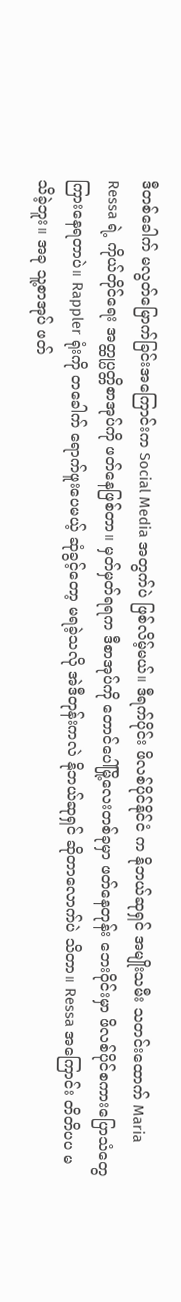ဒီတစ်ခေါက် မလွတ်မြောက်ခြင်းအကြောင်းက Social Media အတွက်ပဲ ဖြစ်လိမ့်မယ်။ ဒီရက်ပိုင်း ဖိလစ်ပိုင်နိုင်ငံ က နိုဘယ်ဆုရှင် အမျိုးသမီး သတင်းထောက် Maria Ressa ရဲ့ ကိုယ်တိုင်ရေး အတ္ထုပ္ပတ္တိစာအုပ်ကို ဖတ်နေဖြစ်တာ။ မှတ်မှတ်ရရက ဒီစာအုပ်ကို တောင်ပေါ်မြို့လေးတစ်ခုမှာ ဖတ်နေတုန်း ဘေးဝိုင်းမှာ ဖိလစ်ပိုင်စကားပြောသံတွေ ကြားနေရတာပဲ။ Rappler ရုံးကို တခေါက် ရောက်ဖူးပေမယ့် ဆုံခွင့်တော့ မရခဲ့သလို အဲဒီတုန်းကလဲ နိုဘယ်ဆုရှင် ဆိုတာလောက်ပဲ သိတာ။ Ressa အကြောင်း တိတိပပ မသိခဲ့ဘူး။ အခု သူ့စာအုပ် ဖတ်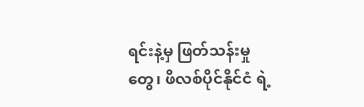ရင်းနဲ့မှ ဖြတ်သန်းမှုတွေ၊ ဖိလစ်ပိုင်နိုင်ငံ ရဲ့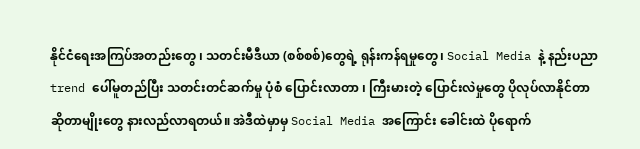နိုင်ငံရေးအကြပ်အတည်းတွေ ၊ သတင်းမီဒီယာ (စစ်စစ်)တွေရဲ့ ရုန်းကန်ရမှုတွေ၊ Social Media နဲ့ နည်းပညာ trend ပေါ်မူတည်ပြီး သတင်းတင်ဆက်မှု ပုံစံ ပြောင်းလာတာ ၊ ကြီးမားတဲ့ ပြောင်းလဲမှုတွေ ပိုလုပ်လာနိုင်တာ ဆိုတာမျိုးတွေ နားလည်လာရတယ်။ အဲဒီထဲမှာမှ Social Media အကြောင်း ခေါင်းထဲ ပိုရောက်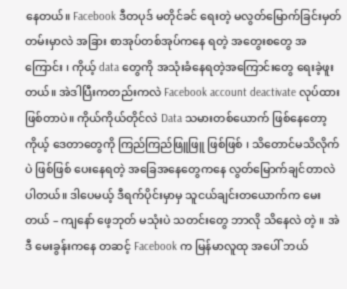နေတယ်။ Facebook ဒီတပုဒ် မတိုင်ခင် ရေးတဲ့ မလွတ်မြောက်ခြင်းမှတ်တမ်းမှာလဲ အခြား စာအုပ်တစ်အုပ်ကနေ ရတဲ့ အတွေးစတွေ အကြောင်း ၊ ကိုယ့် data တွေကို အသုံးခံနေရတဲ့အကြောင်းတွေ ရေးခဲ့ဖူးတယ်။ အဲဒါပြီးကတည်းကလဲ Facebook account deactivate လုပ်ထားဖြစ်တာပဲ။ ကိုယ်ကိုယ်တိုင်လဲ Data သမားတစ်ယောက် ဖြစ်နေတော့ ကိုယ့် ဒေတာတွေကို ကြည်ကြည်ဖြူဖြူ ဖြစ်ဖြစ် ၊ သိတောင်မသိလိုက်ပဲ ဖြစ်ဖြစ် ပေးနေရတဲ့ အခြေအနေတွေကနေ လွတ်မြောက်ချင်တာလဲ ပါတယ်။ ဒါပေမယ့် ဒီရက်ပိုင်းမှာမှ သူငယ်ချင်းတယောက်က မေးတယ် – ကျနော် ဖေ့ဘုတ် မသုံးပဲ သတင်းတွေ ဘာလို သိနေလဲ တဲ့ ။ အဲဒီ မေးခွန်းကနေ တဆင့် Facebook က မြန်မာလူထု အပေါ် ဘယ်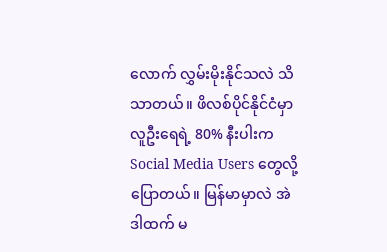လောက် လွှမ်းမိုးနိုင်သလဲ သိသာတယ်။ ဖိလစ်ပိုင်နိုင်ငံမှာ လူဦးရေရဲ့ 80% နီးပါးက Social Media Users တွေလို့ ပြောတယ်။ မြန်မာမှာလဲ အဲဒါထက် မ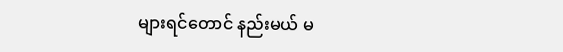များရင်တောင် နည်းမယ် မ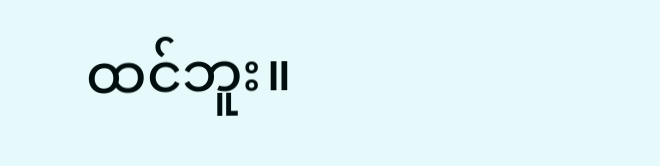ထင်ဘူး။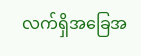လက်ရှိအခြေအ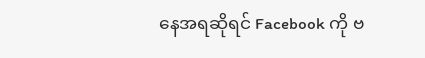နေအရဆိုရင် Facebook ကို ဗ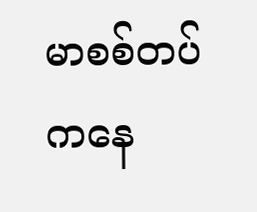မာစစ်တပ်ကနေ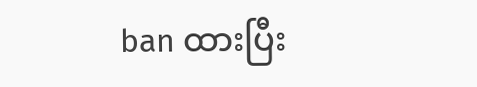ban ထားပြီး